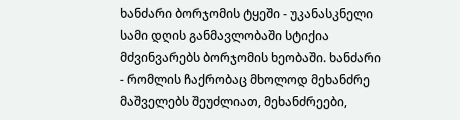ხანძარი ბორჯომის ტყეში - უკანასკნელი სამი დღის განმავლობაში სტიქია მძვინვარებს ბორჯომის ხეობაში. ხანძარი - რომლის ჩაქრობაც მხოლოდ მეხანძრე მაშველებს შეუძლიათ, მეხანძრეები,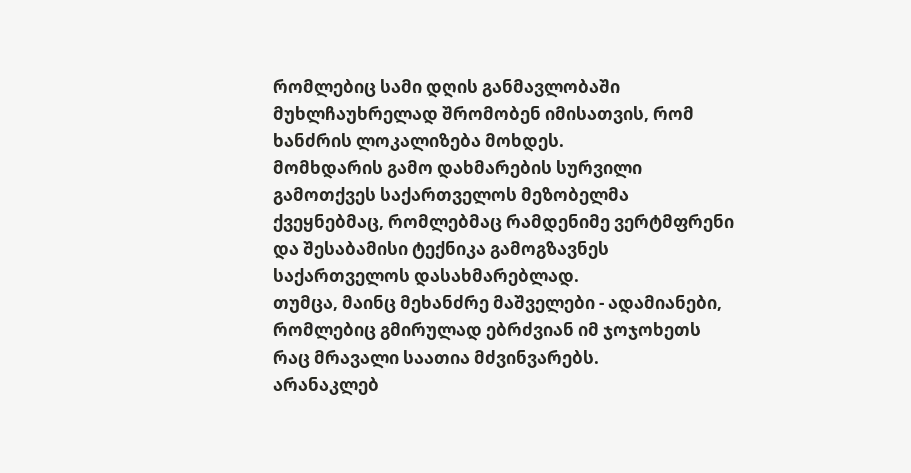რომლებიც სამი დღის განმავლობაში მუხლჩაუხრელად შრომობენ იმისათვის, რომ ხანძრის ლოკალიზება მოხდეს.
მომხდარის გამო დახმარების სურვილი გამოთქვეს საქართველოს მეზობელმა ქვეყნებმაც, რომლებმაც რამდენიმე ვერტმფრენი და შესაბამისი ტექნიკა გამოგზავნეს საქართველოს დასახმარებლად.
თუმცა, მაინც მეხანძრე მაშველები - ადამიანები, რომლებიც გმირულად ებრძვიან იმ ჯოჯოხეთს რაც მრავალი საათია მძვინვარებს.
არანაკლებ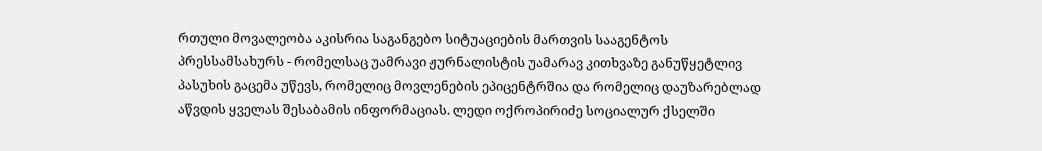რთული მოვალეობა აკისრია საგანგებო სიტუაციების მართვის სააგენტოს პრესსამსახურს - რომელსაც უამრავი ჟურნალისტის უამარავ კითხვაზე განუწყეტლივ პასუხის გაცემა უწევს, რომელიც მოვლენების ეპიცენტრშია და რომელიც დაუზარებლად აწვდის ყველას შესაბამის ინფორმაციას. ლედი ოქროპირიძე სოციალურ ქსელში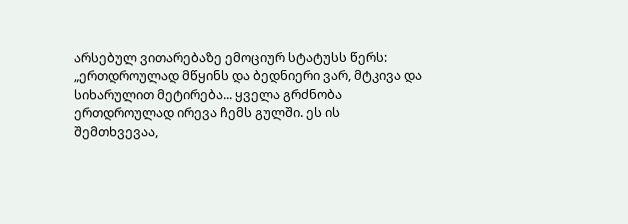არსებულ ვითარებაზე ემოციურ სტატუსს წერს:
„ერთდროულად მწყინს და ბედნიერი ვარ, მტკივა და სიხარულით მეტირება... ყველა გრძნობა ერთდროულად ირევა ჩემს გულში. ეს ის შემთხვევაა,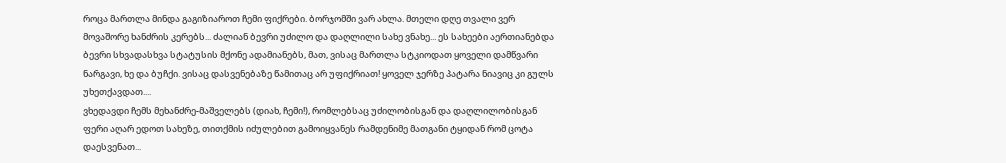როცა მართლა მინდა გაგიზიაროთ ჩემი ფიქრები. ბორჯომში ვარ ახლა. მთელი დღე თვალი ვერ მოვაშორე ხანძრის კერებს... ძალიან ბევრი უძილო და დაღლილი სახე ვნახე... ეს სახეები აერთიანებდა ბევრი სხვადასხვა სტატუსის მქონე ადამიანებს, მათ, ვისაც მართლა სტკიოდათ ყოველი დამწვარი ნარგავი, ხე და ბუჩქი. ვისაც დასვენებაზე წამითაც არ უფიქრიათ! ყოველ ჯერზე პატარა ნიავიც კი გულს უხეთქავდათ....
ვხედავდი ჩემს მეხანძრე-მაშველებს (დიახ, ჩემი!), რომლებსაც უძილობისგან და დაღლილობისგან ფერი აღარ ედოთ სახეზე, თითქმის იძულებით გამოიყვანეს რამდენიმე მათგანი ტყიდან რომ ცოტა დაესვენათ...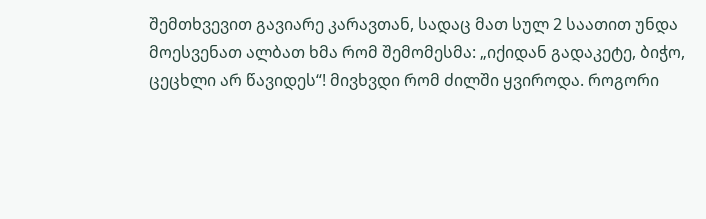შემთხვევით გავიარე კარავთან, სადაც მათ სულ 2 საათით უნდა მოესვენათ ალბათ ხმა რომ შემომესმა: „იქიდან გადაკეტე, ბიჭო, ცეცხლი არ წავიდეს“! მივხვდი რომ ძილში ყვიროდა. როგორი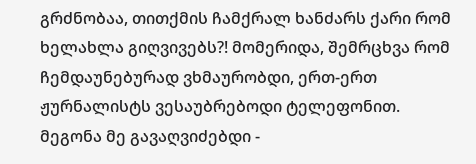გრძნობაა, თითქმის ჩამქრალ ხანძარს ქარი რომ ხელახლა გიღვივებს?! მომერიდა, შემრცხვა რომ ჩემდაუნებურად ვხმაურობდი, ერთ-ერთ ჟურნალისტს ვესაუბრებოდი ტელეფონით. მეგონა მე გავაღვიძებდი -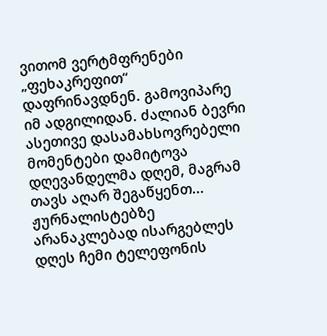ვითომ ვერტმფრენები „ფეხაკრეფით“ დაფრინავდნენ. გამოვიპარე იმ ადგილიდან. ძალიან ბევრი ასეთივე დასამახსოვრებელი მომენტები დამიტოვა დღევანდელმა დღემ, მაგრამ თავს აღარ შეგაწყენთ...
ჟურნალისტებზე არანაკლებად ისარგებლეს დღეს ჩემი ტელეფონის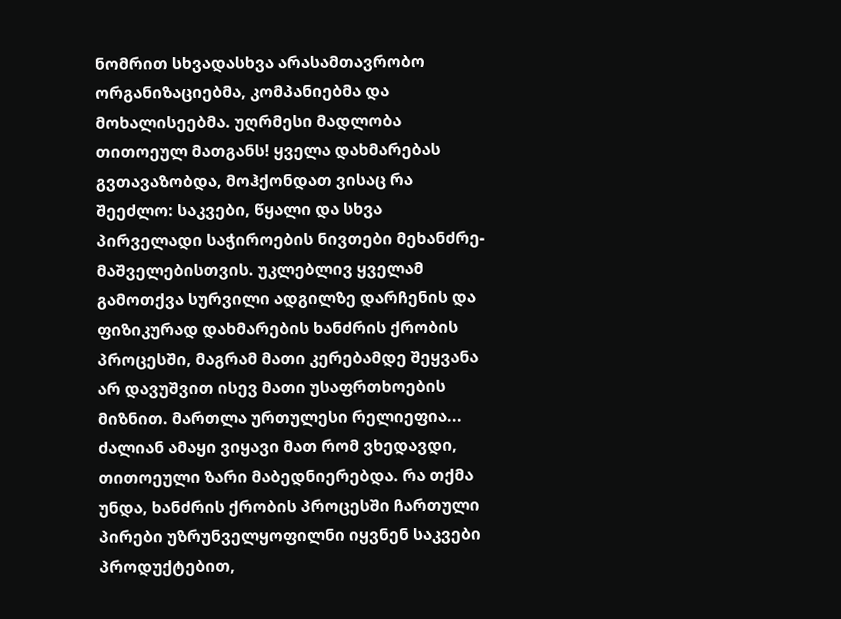ნომრით სხვადასხვა არასამთავრობო ორგანიზაციებმა, კომპანიებმა და მოხალისეებმა. უღრმესი მადლობა თითოეულ მათგანს! ყველა დახმარებას გვთავაზობდა, მოჰქონდათ ვისაც რა შეეძლო: საკვები, წყალი და სხვა პირველადი საჭიროების ნივთები მეხანძრე-მაშველებისთვის. უკლებლივ ყველამ გამოთქვა სურვილი ადგილზე დარჩენის და ფიზიკურად დახმარების ხანძრის ქრობის პროცესში, მაგრამ მათი კერებამდე შეყვანა არ დავუშვით ისევ მათი უსაფრთხოების მიზნით. მართლა ურთულესი რელიეფია... ძალიან ამაყი ვიყავი მათ რომ ვხედავდი, თითოეული ზარი მაბედნიერებდა. რა თქმა უნდა, ხანძრის ქრობის პროცესში ჩართული პირები უზრუნველყოფილნი იყვნენ საკვები პროდუქტებით,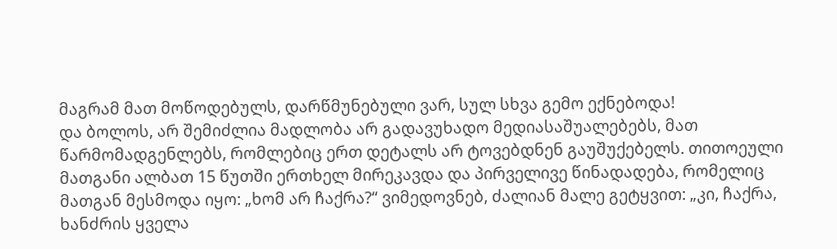მაგრამ მათ მოწოდებულს, დარწმუნებული ვარ, სულ სხვა გემო ექნებოდა!
და ბოლოს, არ შემიძლია მადლობა არ გადავუხადო მედიასაშუალებებს, მათ წარმომადგენლებს, რომლებიც ერთ დეტალს არ ტოვებდნენ გაუშუქებელს. თითოეული მათგანი ალბათ 15 წუთში ერთხელ მირეკავდა და პირველივე წინადადება, რომელიც მათგან მესმოდა იყო: „ხომ არ ჩაქრა?“ ვიმედოვნებ, ძალიან მალე გეტყვით: „კი, ჩაქრა, ხანძრის ყველა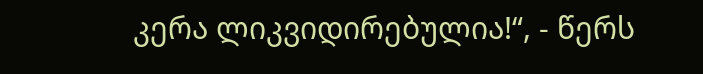კერა ლიკვიდირებულია!“, - წერს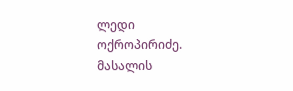ლედი ოქროპირიძე.
მასალის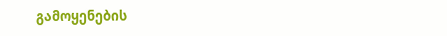გამოყენების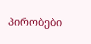პირობები